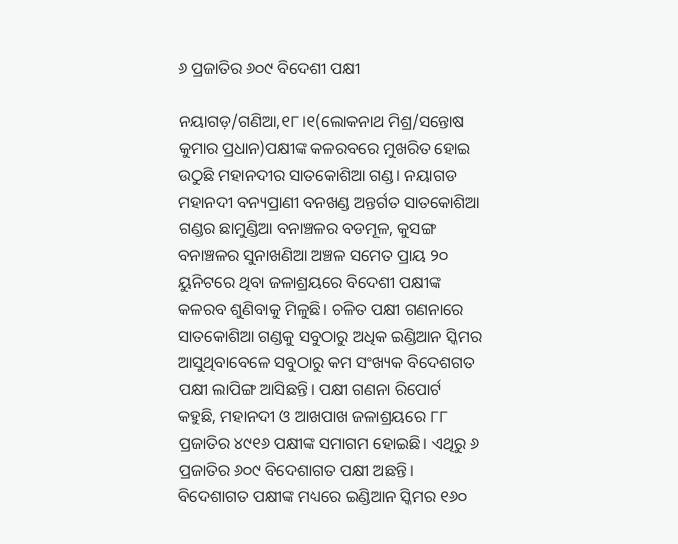୬ ପ୍ରଜାତିର ୬୦୯ ବିଦେଶୀ ପକ୍ଷୀ

ନୟାଗଡ଼/ଗଣିଆ,୧୮।୧(ଲୋକନାଥ ମିଶ୍ର/ସନ୍ତୋଷ କୁମାର ପ୍ରଧାନ)ପକ୍ଷୀଙ୍କ କଳରବରେ ମୁଖରିତ ହୋଇ ଉଠୁଛି ମହାନଦୀର ସାତକୋଶିଆ ଗଣ୍ଡ। ନୟାଗଡ ମହାନଦୀ ବନ୍ୟପ୍ରାଣୀ ବନଖଣ୍ଡ ଅନ୍ତର୍ଗତ ସାତକୋଶିଆ ଗଣ୍ଡର ଛାମୁଣ୍ଡିଆ ବନାଞ୍ଚଳର ବଡମୂଳ, କୁସଙ୍ଗ ବନାଞ୍ଚଳର ସୁନାଖଣିଆ ଅଞ୍ଚଳ ସମେତ ପ୍ରାୟ ୨୦ ୟୁନିଟରେ ଥିବା ଜଳାଶ୍ରୟରେ ବିଦେଶୀ ପକ୍ଷୀଙ୍କ କଳରବ ଶୁଣିବାକୁ ମିଳୁଛି। ଚଳିତ ପକ୍ଷୀ ଗଣନାରେ ସାତକୋଶିଆ ଗଣ୍ଡକୁ ସବୁଠାରୁ ଅଧିକ ଇଣ୍ଡିଆନ ସ୍କିମର ଆସୁଥିବାବେଳେ ସବୁଠାରୁ କମ ସଂଖ୍ୟକ ବିଦେଶଗତ ପକ୍ଷୀ ଲାପିଙ୍ଗ ଆସିଛନ୍ତି। ପକ୍ଷୀ ଗଣନା ରିପୋର୍ଟ କହୁଛି, ମହାନଦୀ ଓ ଆଖପାଖ ଜଳାଶ୍ରୟରେ ୮୮ ପ୍ରଜାତିର ୪୯୧୬ ପକ୍ଷୀଙ୍କ ସମାଗମ ହୋଇଛି। ଏଥିରୁ ୬ ପ୍ରଜାତିର ୬୦୯ ବିଦେଶାଗତ ପକ୍ଷୀ ଅଛନ୍ତି। ବିଦେଶାଗତ ପକ୍ଷୀଙ୍କ ମଧ୍ୟରେ ଇଣ୍ଡିଆନ ସ୍କିମର ୧୬୦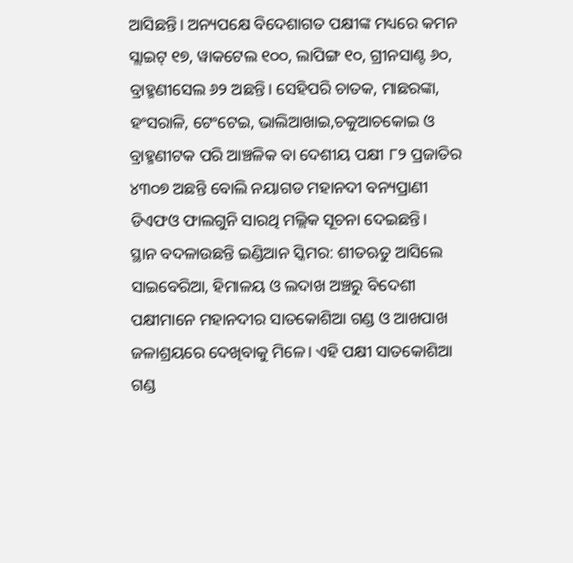ଆସିଛନ୍ତି। ଅନ୍ୟପକ୍ଷେ ବିଦେଶାଗତ ପକ୍ଷୀଙ୍କ ମଧ୍ୟରେ କମନ ସ୍ଲାଇଟ୍‌ ୧୭, ୱାକଟେଲ ୧୦୦, ଲାପିଙ୍ଗ ୧୦, ଗ୍ରୀନସାଣ୍ଟ ୬୦, ବ୍ରାହ୍ମଣୀସେଲ ୬୨ ଅଛନ୍ତି। ସେହିପରି ଚାତକ, ମାଛରଙ୍କା, ହଂସରାଳି, ଟେଂଟେଇ, ଭାଲିଆଖାଇ,ଚକୁଆଚକୋଇ ଓ ବ୍ରାହ୍ମଣୀଟକ ପରି ଆଞ୍ଚଳିକ ବା ଦେଶୀୟ ପକ୍ଷୀ ୮୨ ପ୍ରଜାତିର ୪୩୦୭ ଅଛନ୍ତି ବୋଲି ନୟାଗଡ ମହାନଦୀ ବନ୍ୟପ୍ରାଣୀ ଡିଏଫଓ ଫାଲଗୁନି ସାରଥି ମଲ୍ଲିକ ସୂଚନା ଦେଇଛନ୍ତି।
ସ୍ଥାନ ବଦଳାଉଛନ୍ତି ଇଣ୍ଡିଆନ ସ୍କିମର: ଶୀତଋତୁ ଆସିଲେ ସାଇବେରିଆ, ହିମାଳୟ ଓ ଲଦାଖ ଅଞ୍ଚରୁ ବିଦେଶୀ ପକ୍ଷୀମାନେ ମହାନଦୀର ସାତକୋଶିଆ ଗଣ୍ଡ ଓ ଆଖପାଖ ଜଳାଶ୍ରୟରେ ଦେଖିବାକୁ ମିଳେ। ଏହି ପକ୍ଷୀ ସାତକୋଶିଆ ଗଣ୍ଡ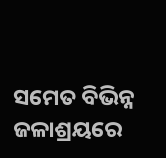ସମେତ ବିଭିନ୍ନ ଜଳାଶ୍ରୟରେ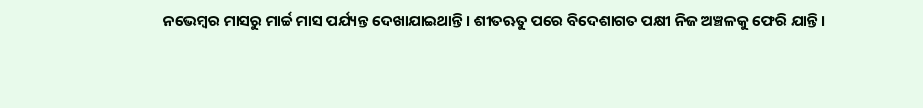ନଭେମ୍ବର ମାସରୁ ମାର୍ଚ୍ଚ ମାସ ପର୍ଯ୍ୟନ୍ତ ଦେଖାଯାଇଥାନ୍ତି। ଶୀତଋତୁ ପରେ ବିଦେଶାଗତ ପକ୍ଷୀ ନିଜ ଅଞ୍ଚଳକୁ ଫେରି ଯାନ୍ତି।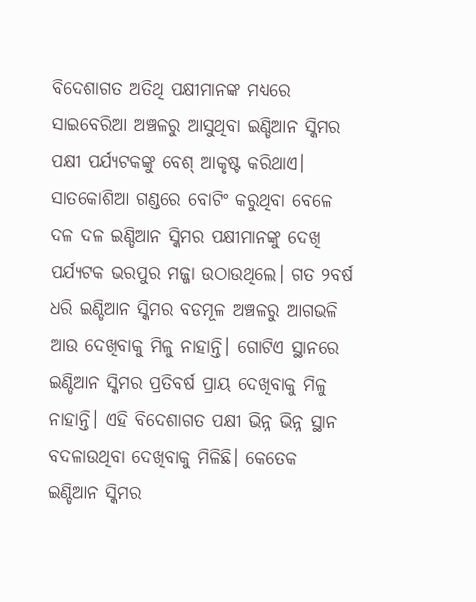ବିଦେଶାଗତ ଅତିଥି ପକ୍ଷୀମାନଙ୍କ ମଧ୍ୟରେ ସାଇବେରିଆ ଅଞ୍ଚଳରୁ ଆସୁଥିବା ଇଣ୍ଡିଆନ ସ୍କିମର ପକ୍ଷୀ ପର୍ଯ୍ୟଟକଙ୍କୁ ବେଶ୍‌ ଆକୃଷ୍ଟ କରିଥାଏ। ସାତକୋଶିଆ ଗଣ୍ଡରେ ବୋଟିଂ କରୁଥିବା ବେଳେ ଦଳ ଦଳ ଇଣ୍ଡିଆନ ସ୍କିମର ପକ୍ଷୀମାନଙ୍କୁ ଦେଖି ପର୍ଯ୍ୟଟକ ଭରପୁର ମଜ୍ଜା ଉଠାଉଥିଲେ। ଗତ ୨ବର୍ଷ ଧରି ଇଣ୍ଡିଆନ ସ୍କିମର ବଡମୂଳ ଅଞ୍ଚଳରୁ ଆଗଭଳି ଆଉ ଦେଖିବାକୁ ମିଳୁ ନାହାନ୍ତି। ଗୋଟିଏ ସ୍ଥାନରେ ଇଣ୍ଡିଆନ ସ୍କିମର ପ୍ରତିବର୍ଷ ପ୍ରାୟ ଦେଖିବାକୁ ମିଳୁ ନାହାନ୍ତି। ଏହି ବିଦେଶାଗତ ପକ୍ଷୀ ଭିନ୍ନ ଭିନ୍ନ ସ୍ଥାନ ବଦଳାଉଥିବା ଦେଖିବାକୁ ମିଳିଛି। କେତେକ ଇଣ୍ଡିଆନ ସ୍କିମର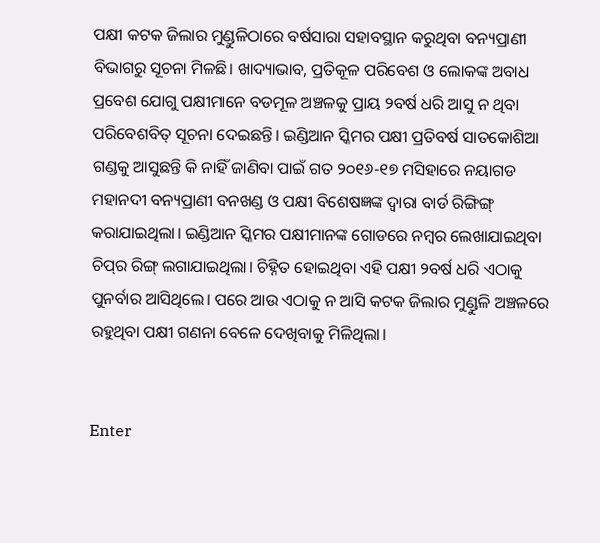ପକ୍ଷୀ କଟକ ଜିଲାର ମୁଣ୍ଡୁଳିଠାରେ ବର୍ଷସାରା ସହାବସ୍ଥାନ କରୁଥିବା ବନ୍ୟପ୍ରାଣୀ ବିଭାଗରୁ ସୂଚନା ମିଳଛି। ଖାଦ୍ୟାଭାବ, ପ୍ରତିକୂଳ ପରିବେଶ ଓ ଲୋକଙ୍କ ଅବାଧ ପ୍ରବେଶ ଯୋଗୁ ପକ୍ଷୀମାନେ ବଡମୂଳ ଅଞ୍ଚଳକୁ ପ୍ରାୟ ୨ବର୍ଷ ଧରି ଆସୁ ନ ଥିବା ପରିବେଶବିତ୍‌ ସୂଚନା ଦେଇଛନ୍ତି। ଇଣ୍ଡିଆନ ସ୍କିମର ପକ୍ଷୀ ପ୍ରତିବର୍ଷ ସାତକୋଶିଆ ଗଣ୍ଡକୁ ଆସୁଛନ୍ତି କି ନାହିଁ ଜାଣିବା ପାଇଁ ଗତ ୨୦୧୬-୧୭ ମସିହାରେ ନୟାଗଡ ମହାନଦୀ ବନ୍ୟପ୍ରାଣୀ ବନଖଣ୍ଡ ଓ ପକ୍ଷୀ ବିଶେଷଜ୍ଞଙ୍କ ଦ୍ୱାରା ବାର୍ଡ ରିଙ୍ଗିଙ୍ଗ୍‌ କରାଯାଇଥିଲା। ଇଣ୍ଡିଆନ ସ୍କିମର ପକ୍ଷୀମାନଙ୍କ ଗୋଡରେ ନମ୍ବର ଲେଖାଯାଇଥିବା ଚିପ୍‌ର ରିଙ୍ଗ୍‌ ଲଗାଯାଇଥିଲା। ଚିହ୍ନିତ ହୋଇଥିବା ଏହି ପକ୍ଷୀ ୨ବର୍ଷ ଧରି ଏଠାକୁ ପୁନର୍ବାର ଆସିଥିଲେ। ପରେ ଆଉ ଏଠାକୁ ନ ଆସି କଟକ ଜିଲାର ମୁଣ୍ଡୁଳି ଅଞ୍ଚଳରେ ରହୁଥିବା ପକ୍ଷୀ ଗଣନା ବେଳେ ଦେଖିବାକୁ ମିଳିଥିଲା।


Enter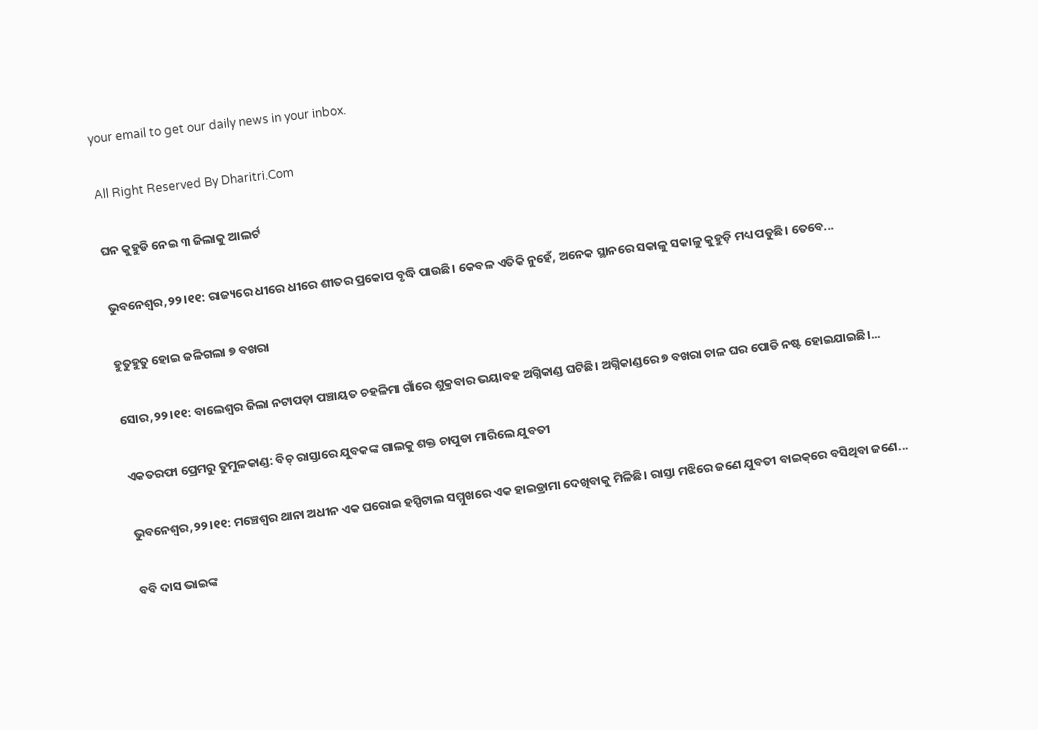your email to get our daily news in your inbox.

All Right Reserved By Dharitri.Com

ଘନ କୁହୁଡି ନେଇ ୩ ଜିଲାକୁ ଆଲର୍ଟ

ଭୁବନେଶ୍ୱର,୨୨।୧୧: ରାଜ୍ୟରେ ଧୀରେ ଧୀରେ ଶୀତର ପ୍ରକୋପ ବୃଦ୍ଧି ପାଉଛି। କେବଳ ଏତିକି ନୁହେଁ, ଅନେକ ସ୍ଥାନରେ ସକାଳୁ ସକାଳୁ କୁହୁଡ଼ି ମଧ୍ୟ ପଡୁଛି। ତେବେ...

ହୁତୁହୁତୁ ହୋଇ ଜଳିଗଲା ୭ ବଖରା

ସୋର,୨୨।୧୧: ବାଲେଶ୍ୱର ଜିଲା ନଟାପଡ଼ା ପଞ୍ଚାୟତ ଚହଳିମା ଗାଁରେ ଶୁକ୍ରବାର ଭୟାବହ ଅଗ୍ନିକାଣ୍ଡ ଘଟିଛି। ଅଗ୍ନିକାଣ୍ଡରେ ୭ ବଖରା ଚାଳ ଘର ପୋଡି ନଷ୍ଟ ହୋଇଯାଇଛି।...

ଏକତରଫା ପ୍ରେମରୁ ତୁମୁଳକାଣ୍ଡ: ବିଚ୍‌ ରାସ୍ତାରେ ଯୁବକଙ୍କ ଗାଲକୁ ଶକ୍ତ ଚାପୁଡା ମାରିଲେ ଯୁବତୀ

ଭୁବନେଶ୍ବର,୨୨।୧୧: ମଞ୍ଚେଶ୍ବର ଥାନା ଅଧୀନ ଏକ ଘରୋଇ ହସ୍ପିଟାଲ ସମ୍ମୁଖରେ ଏକ ହାଇଡ୍ରାମା ଦେଖିବାକୁ ମିଳିଛି। ରାସ୍ତା ମଝିରେ ଜଣେ ଯୁବତୀ ବାଇକ୍‌ରେ ବସିଥିବା ଜଣେ...

ବବି ଦାସ ଭାଇଙ୍କ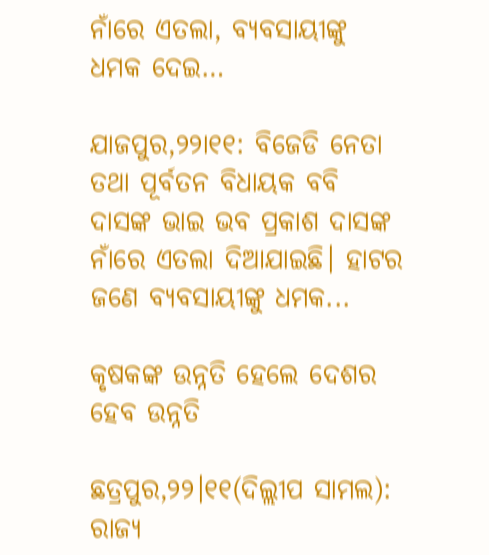ନାଁରେ ଏତଲା, ବ୍ୟବସାୟୀଙ୍କୁ ଧମକ ଦେଇ…

ଯାଜପୁର,୨୨ା୧୧: ବିଜେଡି ନେତା ତଥା ପୂର୍ବତନ ବିଧାୟକ ବବି ଦାସଙ୍କ ଭାଇ ଭବ ପ୍ରକାଶ ଦାସଙ୍କ ନାଁରେ ଏତଲା ଦିଆଯାଇଛି। ହାଟର ଜଣେ ବ୍ୟବସାୟୀଙ୍କୁ ଧମକ...

କୃଷକଙ୍କ ଉନ୍ନତି ହେଲେ ଦେଶର ହେବ ଉନ୍ନତି

ଛତ୍ରପୁର,୨୨।୧୧(ଦିଲ୍ଲୀପ ସାମଲ): ରାଜ୍ୟ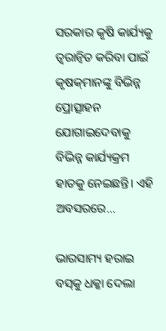ସରକାର କୃଷି କାର୍ଯ୍ୟକୁ ତ୍ୱରାନ୍ବିତ କରିବା ପାଇଁ କୃଷକ୍‌ମାନଙ୍କୁ ବିଭିନ୍ନ ପ୍ରୋତ୍ସାହନ ଯୋଗାଇଦେବାକୁ ବିଭିନ୍ନ କାର୍ଯ୍ୟକ୍ରମ ହାତକୁ ନେଇଛନ୍ତି। ଏହି ଅବସରରେ...

ଭାରସାମ୍ୟ ହରାଇ ବସ୍‌କୁ ଧକ୍କା ଦେଲା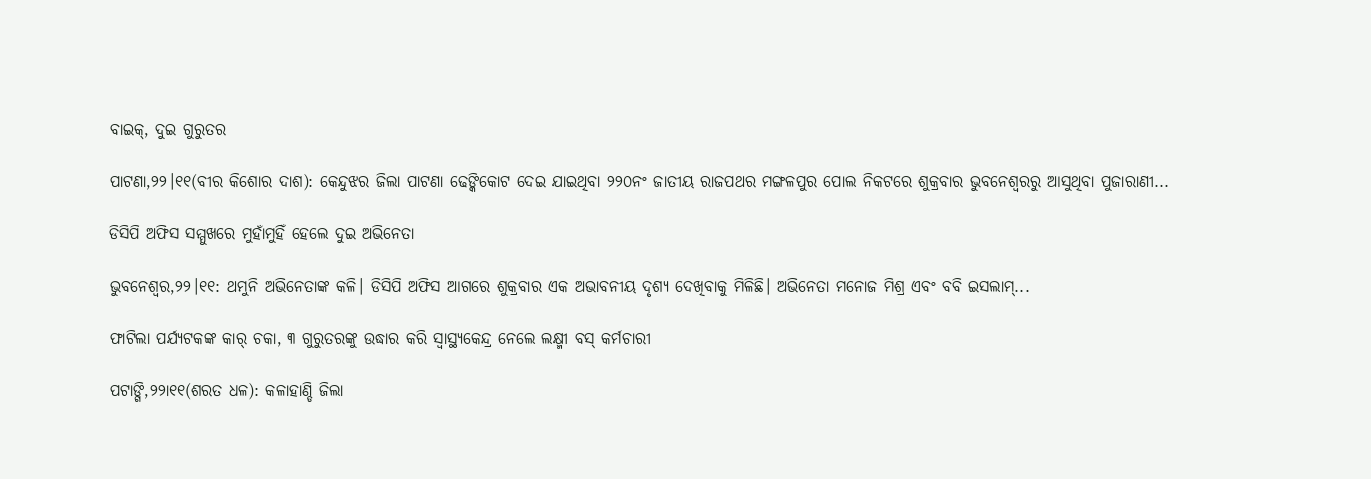ବାଇକ୍‌, ଦୁଇ ଗୁରୁତର

ପାଟଣା,୨୨।୧୧(ବୀର କିଶୋର ଦାଶ): କେନ୍ଦୁଝର ଜିଲା ପାଟଣା ଢେଙ୍କିକୋଟ ଦେଇ ଯାଇଥିବା ୨୨୦ନଂ ଜାତୀୟ ରାଜପଥର ମଙ୍ଗଳପୁର ପୋଲ ନିକଟରେ ଶୁକ୍ରବାର ଭୁବନେଶ୍ୱରରୁ ଆସୁଥିବା ପୁଜାରାଣୀ...

ଡିସିପି ଅଫିସ ସମ୍ମୁଖରେ ମୁହାଁମୁହିଁ ହେଲେ ଦୁଇ ଅଭିନେତା

ଭୁବନେଶ୍ୱର,୨୨।୧୧: ଥମୁନି ଅଭିନେତାଙ୍କ କଳି। ଡିସିପି ଅଫିସ ଆଗରେ ଶୁକ୍ରବାର ଏକ ଅଭାବନୀୟ ଦୃଶ୍ୟ ଦେଖିବାକୁ ମିଳିଛି। ଅଭିନେତା ମନୋଜ ମିଶ୍ର ଏବଂ ବବି ଇସଲାମ୍‌...

ଫାଟିଲା ପର୍ଯ୍ୟଟକଙ୍କ କାର୍‌ ଚକା, ୩ ଗୁରୁତରଙ୍କୁ ଉଦ୍ଧାର କରି ସ୍ବାସ୍ଥ୍ୟକେନ୍ଦ୍ର ନେଲେ ଲକ୍ଷ୍ମୀ ବସ୍‌ କର୍ମଚାରୀ

ପଟାଙ୍ଗି,୨୨ା୧୧(ଶରତ ଧଳ): କଳାହାଣ୍ଡି ଜିଲା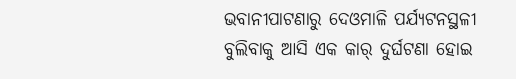ଭବାନୀପାଟଣାରୁ ଦେଓମାଳି ପର୍ଯ୍ୟଟନସ୍ଥଳୀ ବୁଲିବାକୁ ଆସି ଏକ କାର୍‌ ଦୁର୍ଘଟଣା ହୋଇ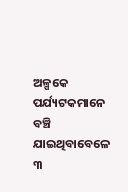ଅଳ୍ପକେ ପର୍ଯ୍ୟଟକମାନେ ବଞ୍ଚି ଯାଇଥିବାବେଳେ ୩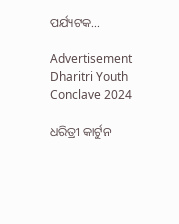ପର୍ଯ୍ୟଟକ...

Advertisement
Dharitri Youth Conclave 2024

ଧରିତ୍ରୀ କାର୍ଟୁନ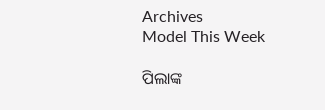Archives
Model This Week

ପିଲାଙ୍କ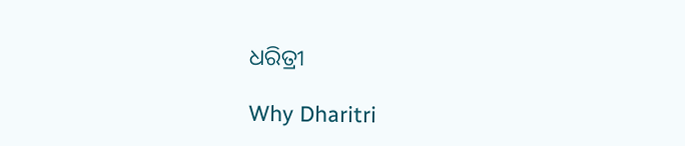ଧରିତ୍ରୀ

Why Dharitri